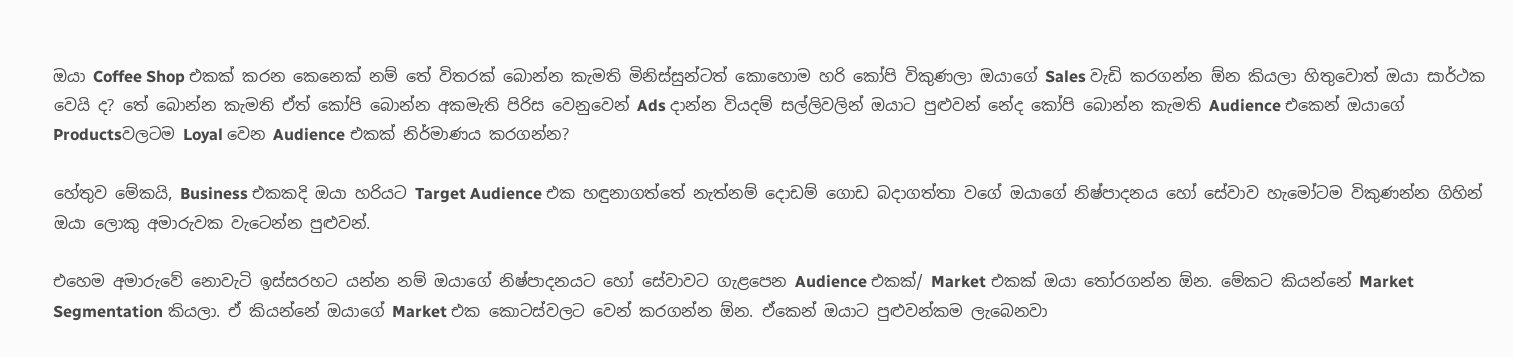ඔයා Coffee Shop එකක් කරන කෙනෙක් නම් තේ විතරක් බොන්න කැමති මිනිස්සුන්ටත් කොහොම හරි කෝපි විකුණලා ඔයාගේ Sales වැඩි කරගන්න ඕන කියලා හිතුවොත් ඔයා සාර්ථක වෙයි ද? තේ බොන්න කැමති ඒත් කෝපි බොන්න අකමැති පිරිස වෙනුවෙන් Ads දාන්න වියදම් සල්ලිවලින් ඔයාට පුළුවන් නේද කෝපි බොන්න කැමති Audience එකෙන් ඔයාගේ Productsවලටම Loyal වෙන Audience එකක් නිර්මාණය කරගන්න?

හේතුව මේකයි, Business එකකදි ඔයා හරියට Target Audience එක හඳුනාගත්තේ නැත්නම් දොඩම් ගොඩ බදාගත්තා වගේ ඔයාගේ නිෂ්පාදනය හෝ සේවාව හැමෝටම විකුණන්න ගිහින් ඔයා ලොකු අමාරුවක වැටෙන්න පුළුවන්.

එහෙම අමාරුවේ නොවැටි ඉස්සරහට යන්න නම් ඔයාගේ නිෂ්පාදනයට හෝ සේවාවට ගැළපෙන Audience එකක්/ Market එකක් ඔයා තෝරගන්න ඕන. මේකට කියන්නේ Market Segmentation කියලා. ඒ කියන්නේ ඔයාගේ Market එක කොටස්වලට වෙන් කරගන්න ඕන. ඒකෙන් ඔයාට පුළුවන්කම ලැබෙනවා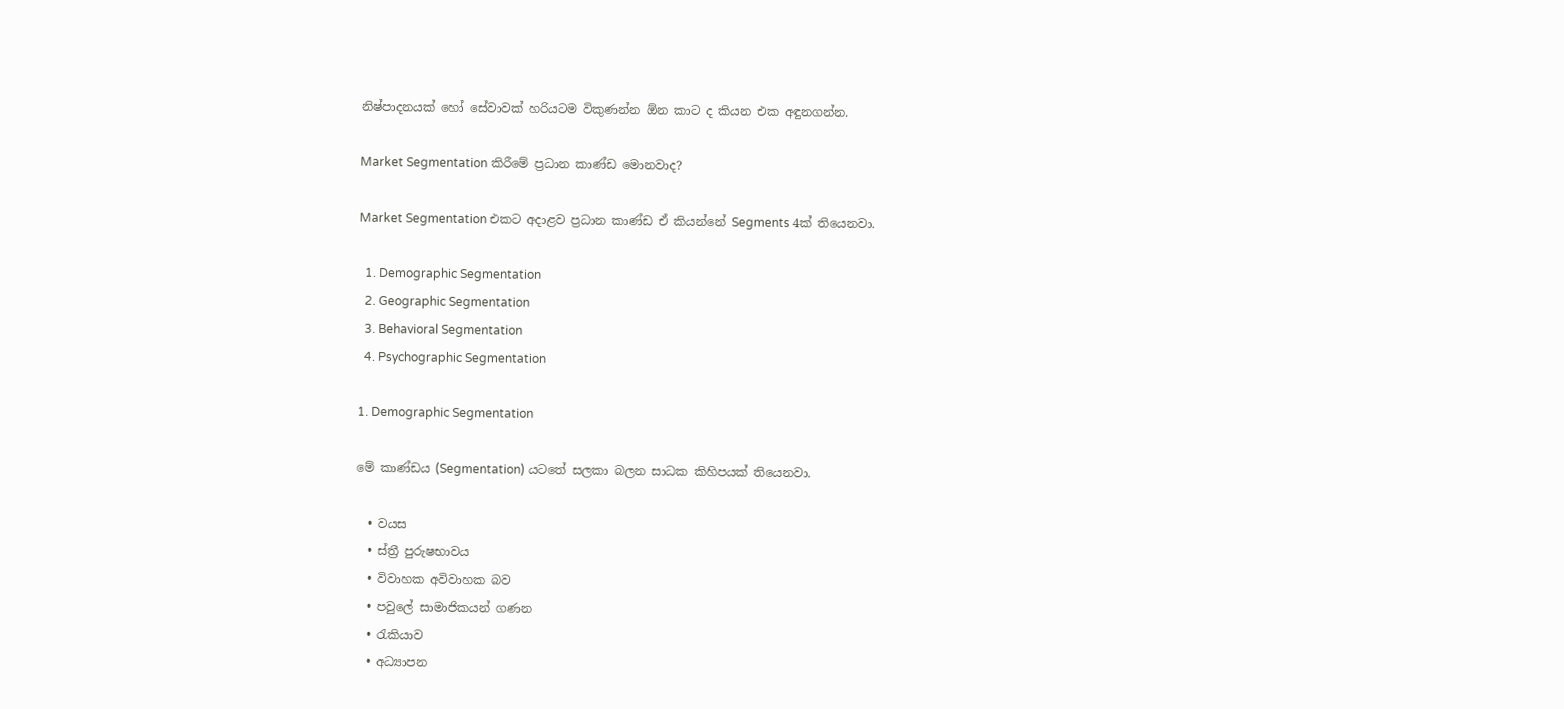නිෂ්පාදනයක් හෝ සේවාවක් හරියටම විකුණන්න ඕන කාට ද කියන එක අඳුනගන්න.

Market Segmentation කිරීමේ ප්‍රධාන කාණ්ඩ මොනවාද?

Market Segmentation එකට අදාළව ප්‍රධාන කාණ්ඩ ඒ කියන්නේ Segments 4ක් තියෙනවා.

  1. Demographic Segmentation
  2. Geographic Segmentation
  3. Behavioral Segmentation
  4. Psychographic Segmentation

1. Demographic Segmentation

මේ කාණ්ඩය (Segmentation) යටතේ සලකා බලන සාධක කිහිපයක් තියෙනවා.

  • වයස
  • ස්ත්‍රී පුරුෂභාවය
  • විවාහක අවිවාහක බව
  • පවුලේ සාමාජිකයන් ගණන
  • රැකියාව
  • අධ්‍යාපන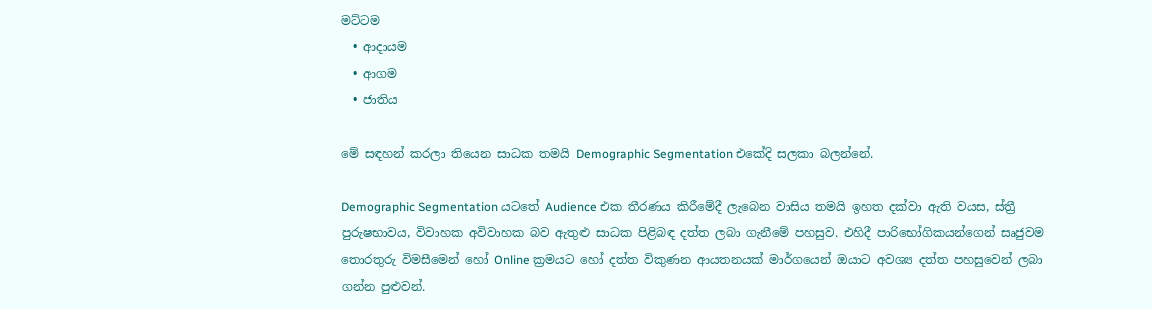මට්ටම
  • ආදායම
  • ආගම
  • ජාතිය

මේ සඳහන් කරලා තියෙන සාධක තමයි Demographic Segmentation එකේදි සලකා බලන්නේ.

Demographic Segmentation යටතේ Audience එක තීරණය කිරීමේදී ලැබෙන වාසිය තමයි ඉහත දක්වා ඇති වයස, ස්ත්‍රී පුරුෂභාවය, විවාහක අවිවාහක බව ඇතුළු සාධක පිළිබඳ දත්ත ලබා ගැනීමේ පහසුව. එහිදී පාරිභෝගිකයන්ගෙන් සෘජුවම තොරතුරු විමසීමෙන් හෝ Online ක්‍රමයට හෝ දත්ත විකුණන ආයතනයක් මාර්ගයෙන් ඔයාට අවශ්‍ය දත්ත පහසුවෙන් ලබා ගන්න පුළුවන්.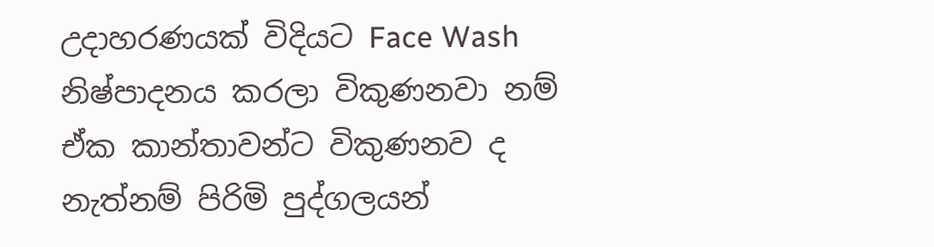උදාහරණයක් විදියට Face Wash නිෂ්පාදනය කරලා විකුණනවා නම් ඒක කාන්තාවන්ට විකුණනව ද නැත්නම් පිරිමි පුද්ගලයන්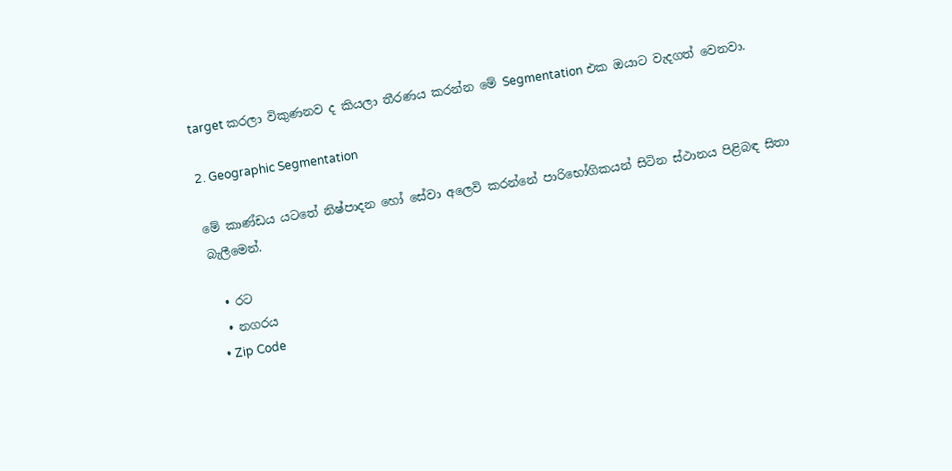target කරලා විකුණනව ද කියලා තීරණය කරන්න මේ Segmentation එක ඔයාට වැදගත් වෙනවා.

2. Geographic Segmentation

මේ කාණ්ඩය යටතේ නිෂ්පාදන හෝ සේවා අලෙවි කරන්නේ පාරිභෝගිකයන් සිටින ස්ථානය පිළිබඳ සිතා බැලීමෙන්.

  • රට
  • නගරය
  • Zip Code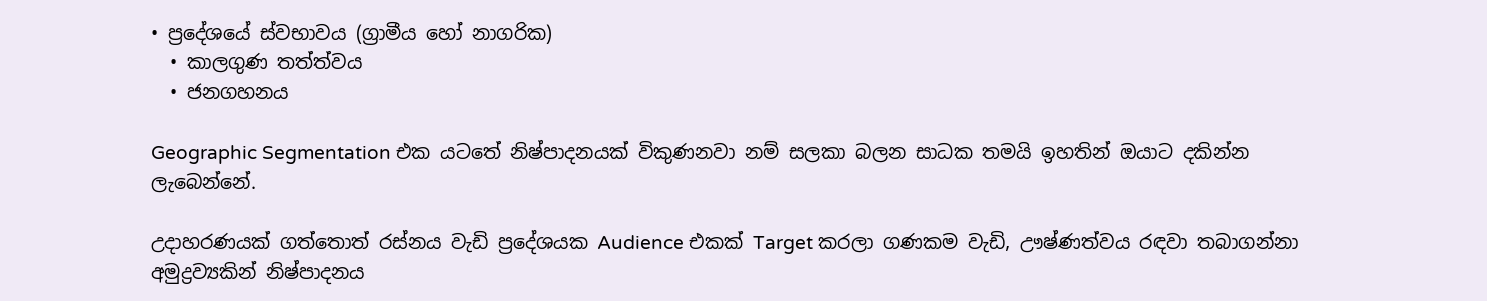• ප්‍රදේශයේ ස්වභාවය (ග්‍රාමීය හෝ නාගරික)
  • කාලගුණ තත්ත්වය
  • ජනගහනය

Geographic Segmentation එක යටතේ නිෂ්පාදනයක් විකුණනවා නම් සලකා බලන සාධක තමයි ඉහතින් ඔයාට දකින්න ලැබෙන්නේ.

උදාහරණයක් ගත්තොත් රස්නය වැඩි ප්‍රදේශයක Audience එකක් Target කරලා ගණකම වැඩි, ඌෂ්ණත්වය රඳවා තබාගන්නා අමුද්‍රව්‍යකින් නිෂ්පාදනය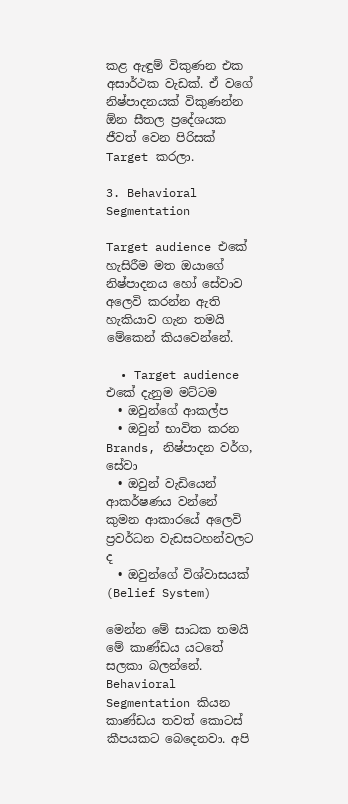කළ ඇඳුම් විකුණන එක අසාර්ථක වැඩක්. ඒ වගේ නිෂ්පාදනයක් විකුණන්න ඕන සීතල ප්‍රදේශයක ජීවත් වෙන පිරිසක් Target කරලා.

3. Behavioral Segmentation

Target audience එකේ හැසිරීම මත ඔයාගේ නිෂ්පාදනය හෝ සේවාව අලෙවි කරන්න ඇති හැකියාව ගැන තමයි මේකෙන් කියවෙන්නේ.

  • Target audience එකේ දැනුම මට්ටම
  • ඔවුන්ගේ ආකල්ප
  • ඔවුන් භාවිත කරන Brands, නිෂ්පාදන වර්ග, සේවා
  • ඔවුන් වැඩියෙන් ආකර්ෂණය වන්නේ කුමන ආකාරයේ අලෙවි ප්‍රවර්ධන වැඩසටහන්වලට ද
  • ඔවුන්ගේ විශ්වාසයක් (Belief System)

මෙන්න මේ සාධක තමයි මේ කාණ්ඩය යටතේ සලකා බලන්නේ. Behavioral Segmentation කියන කාණ්ඩය තවත් කොටස් කීපයකට බෙදෙනවා. අපි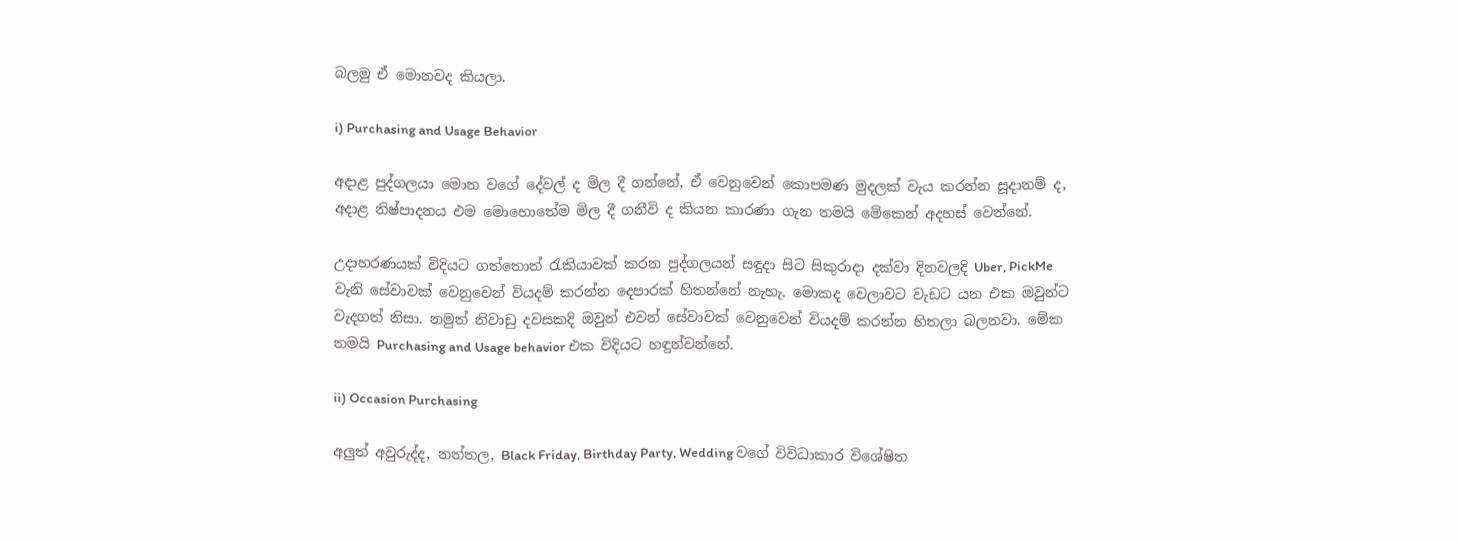බලමු ඒ මොනවද කියලා.

i) Purchasing and Usage Behavior

අදාළ පුද්ගලයා මොන වගේ දේවල් ද මිල දී ගන්නේ, ඒ වෙනුවෙන් කොපමණ මුදලක් වැය කරන්න සූදානම් ද, අදාළ නිෂ්පාදනය එම මොහොතේම මිල දී ගනීවි ද කියන කාරණා ගැන තමයි මේකෙන් අදහස් වෙන්නේ.

උදාහරණයක් විදියට ගත්තොත් රැකියාවක් කරන පුද්ගලයන් සඳුදා සිට සිකුරාදා දක්වා දිනවලදි Uber, PickMe වැනි සේවාවක් වෙනුවෙන් වියදම් කරන්න දෙපාරක් හිතන්නේ නැහැ. මොකද වෙලාවට වැඩට යන එක ඔවුන්ට වැදගත් නිසා. නමුත් නිවාඩු දවසකදි ඔවුන් එවන් සේවාවක් වෙනුවෙන් වියදම් කරන්න හිතලා බලනවා. මේක තමයි Purchasing and Usage behavior එක විදියට හඳුන්වන්නේ.

ii) Occasion Purchasing

අලුත් අවුරුද්ද, නත්තල, Black Friday, Birthday Party, Wedding වගේ විවිධාකාර විශේෂිත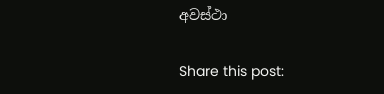අවස්ථා

Share this post: